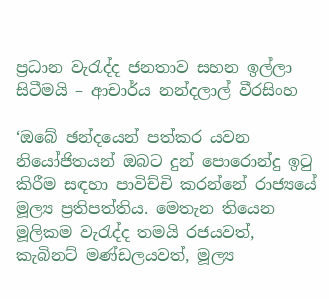ප්‍රධාන වැරැද්ද ජනතාව සහන ඉල්ලා සිටීමයි – ආචාර්ය නන්දලාල් වීරසිංහ

‘ඔබේ ඡන්දයෙන් පත්කර යවන නියෝජිතයන් ඔබට දුන් පොරොන්දු ඉටු කිරීම සඳහා පාවිච්චි කරන්නේ රාජ්‍යයේ මූල්‍ය ප්‍රතිපත්තිය. මෙතැන තියෙන මූලිකම වැරැද්ද තමයි රජයවත්, කැබිනට් මණ්ඩලයවත්, මූල්‍ය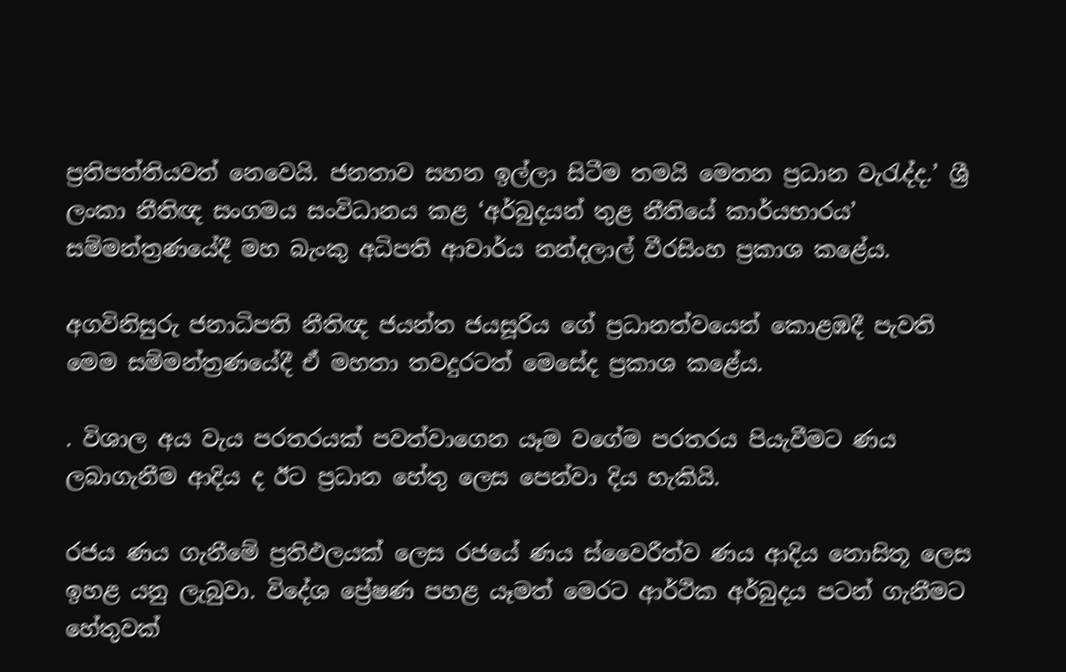ප්‍රතිපත්තියවත් නෙවෙයි. ජනතාව සහන ඉල්ලා සිටීම තමයි මෙතන ප්‍රධාන වැරැද්ද.’ ශ්‍රී ලංකා නීතිඥ සංගමය සංවිධානය කළ ‘අර්බුදයන් තුළ නීතියේ කාර්යභාරය’ සම්මන්ත්‍රණයේදී මහ බැංකු අධිපති ආචාර්ය නන්දලාල් වීරසිංහ ප්‍රකාශ කළේය.

අගවිනිසුරු ජනාධිපති නීතිඥ ජයන්ත ජයසූරිය ගේ ප්‍රධානත්වයෙන් කොළඹදී පැවති මෙම සම්මන්ත්‍රණයේදී ඒ මහතා තවදුරටත් මෙසේද ප්‍රකාශ කළේය.

. විශාල අය වැය පරතරයක් පවත්වාගෙන යෑම වගේම පරතරය පියැවීමට ණය ලබාගැනීම ආදිය ද ඊට ප්‍රධාන හේතු ලෙස පෙන්වා දිය හැකියි.

රජය ණය ගැනීමේ ප්‍රතිඵලයක් ලෙස රජයේ ණය ස්වෛරීත්ව ණය ආදිය නොසිතූ ලෙස ඉහළ යනු ලැබුවා. විදේශ ප්‍රේෂණ පහළ යෑමත් මෙරට ආර්ථික අර්බුදය පටන් ගැනීමට හේතුවක්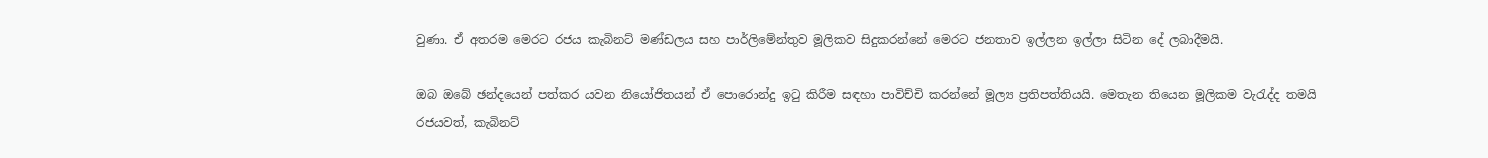වුණා. ඒ අතරම මෙරට රජය කැබිනට් මණ්ඩලය සහ පාර්ලිමේන්තුව මූලිකව සිදුකරන්නේ මෙරට ජනතාව ඉල්ලන ඉල්ලා සිටින දේ ලබාදීමයි.

ඔබ ඔබේ ඡන්දයෙන් පත්කර යවන නියෝජිතයන් ඒ පොරොන්දු ඉටු කිරීම සඳහා පාවිච්චි කරන්නේ මූල්‍ය ප්‍රතිපත්තියයි. මෙතැන තියෙන මූලිකම වැරැද්ද තමයි රජයවත්, කැබිනට්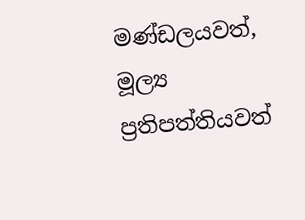මණ්ඩලයවත්, මූල්‍ය ප්‍රතිපත්තියවත්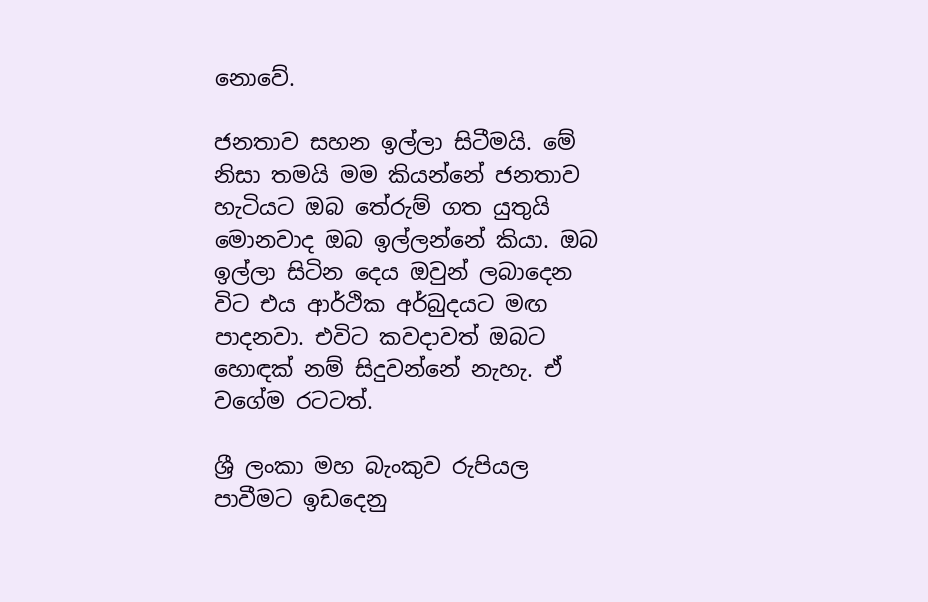නොවේ.

ජනතාව සහන ඉල්ලා සිටීමයි. මේ නිසා තමයි මම කියන්නේ ජනතාව හැටියට ඔබ තේරුම් ගත යුතුයි මොනවාද ඔබ ඉල්ලන්නේ කියා. ඔබ ඉල්ලා සිටින දෙය ඔවුන් ලබාදෙන විට එය ආර්ථික අර්බුදයට මඟ පාදනවා. එවිට කවදාවත් ඔබට හොඳක් නම් සිදුවන්නේ නැහැ. ඒ වගේම රටටත්.

ශ්‍රී ලංකා මහ බැංකුව රුපියල පාවීමට ඉඩදෙනු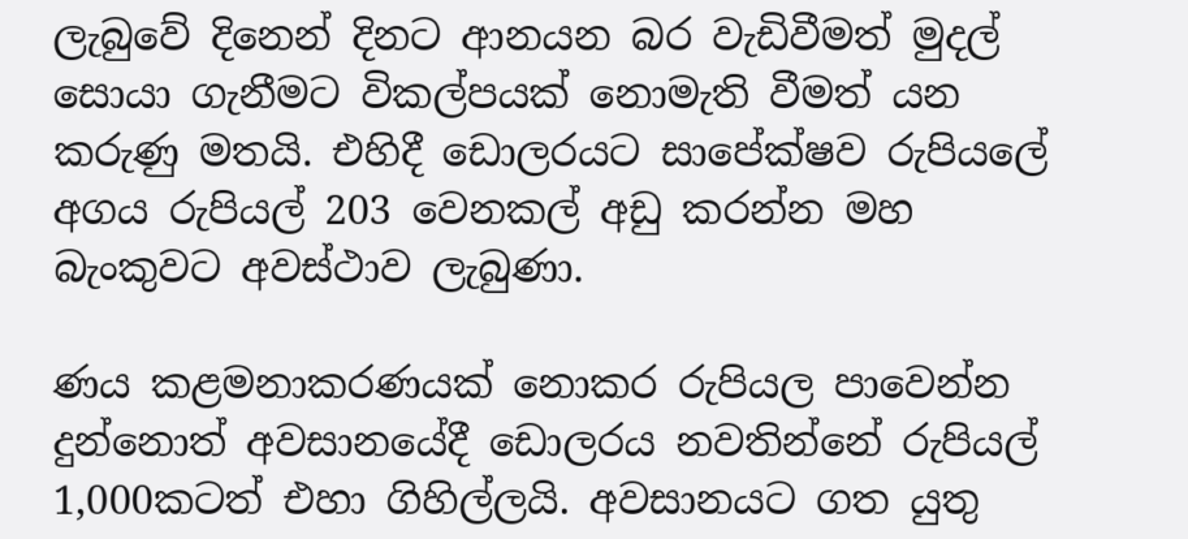ලැබුවේ දිනෙන් දිනට ආනයන බර වැඩිවීමත් මුදල් සොයා ගැනීමට විකල්පයක් නොමැති වීමත් යන කරුණු මතයි. එහිදී ඩොලරයට සාපේක්ෂව රුපියලේ අගය රුපියල් 203 වෙනකල් අඩු කරන්න මහ බැංකුවට අවස්ථාව ලැබුණා.

ණය කළමනාකරණයක් නොකර රුපියල පාවෙන්න දුන්නොත් අවසානයේදී ඩොලරය නවතින්නේ රුපියල් 1,000කටත් එහා ගිහිල්ලයි. අවසානයට ගත යුතු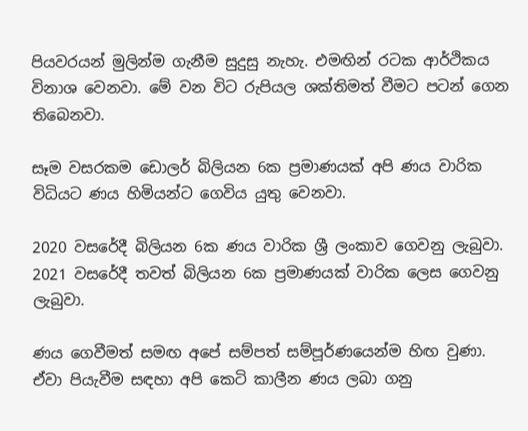පියවරයන් මුලින්ම ගැනීම සුදුසු නැහැ. එමඟින් රටක ආර්ථිකය විනාශ වෙනවා. මේ වන විට රුපියල ශක්තිමත් වීමට පටන් ගෙන තිබෙනවා.

සෑම වසරකම ඩොලර් බිලියන 6ක ප්‍රමාණයක් අපි ණය වාරික විධියට ණය හිමියන්ට ගෙවිය යුතු වෙනවා.

2020 වසරේදී බිලියන 6ක ණය වාරික ශ්‍රී ලංකාව ගෙවනු ලැබුවා. 2021 වසරේදී තවත් බිලියන 6ක ප්‍රමාණයක් වාරික ලෙස ගෙවනු ලැබුවා.

ණය ගෙවීමත් සමඟ අපේ සම්පත් සම්පූර්ණයෙන්ම හිඟ වුණා. ඒවා පියැවීම සඳහා අපි කෙටි කාලීන ණය ලබා ගනු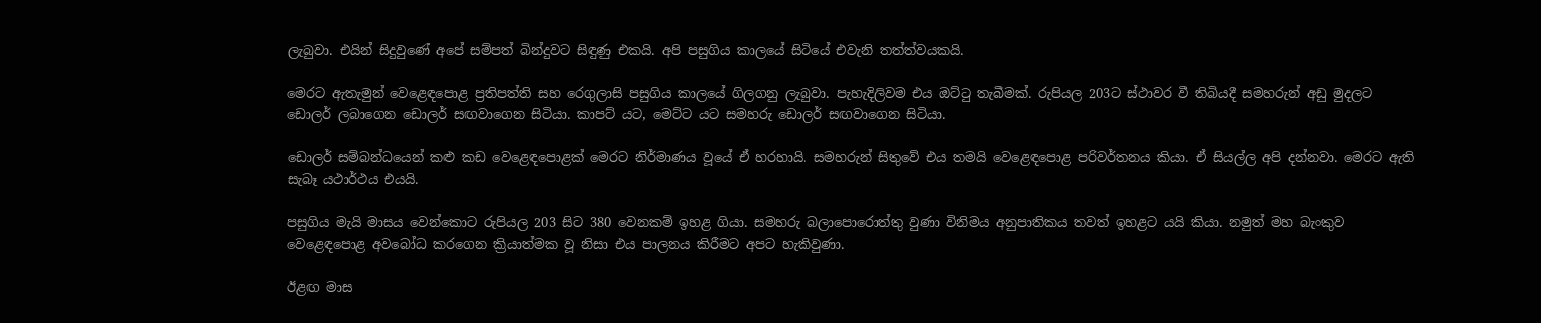ලැබුවා. එයින් සිදුවුණේ අපේ සම්පත් බින්දුවට සිඳුණු එකයි. අපි පසුගිය කාලයේ සිටියේ එවැනි තත්ත්වයකයි.

මෙරට ඇතැමුන් වෙළෙඳපොළ ප්‍රතිපත්ති සහ රෙගුලාසි පසුගිය කාලයේ ගිලගනු ලැබුවා. පැහැදිලිවම එය ඔට්ටු තැබීමක්. රුපියල 203ට ස්ථාවර වී තිබියදී සමහරුන් අඩු මුදලට ඩොලර් ලබාගෙන ඩොලර් සඟවාගෙන සිටියා. කාපට් යට, මෙට්ට යට සමහරු ඩොලර් සඟවාගෙන සිටියා.

ඩොලර් සම්බන්ධයෙන් කළු කඩ වෙළෙඳපොළක් මෙරට නිර්මාණය වූයේ ඒ හරහායි. සමහරුන් සිතුවේ එය තමයි වෙළෙඳපොළ පරිවර්තනය කියා. ඒ සියල්ල අපි දන්නවා. මෙරට ඇති සැබෑ යථාර්ථය එයයි.

පසුගිය මැයි මාසය වෙන්කොට රුපියල 203 සිට 380 වෙනකම් ඉහළ ගියා. සමහරු බලාපොරොත්තු වුණා විනිමය අනුපාතිකය තවත් ඉහළට යයි කියා. නමුත් මහ බැංකුව වෙළෙඳපොළ අවබෝධ කරගෙන ක්‍රියාත්මක වූ නිසා එය පාලනය කිරීමට අපට හැකිවුණා.

ඊළඟ මාස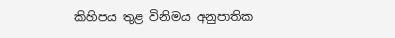කිහිපය තුළ විනිමය අනුපාතික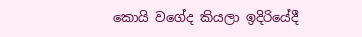කොයි වගේද කියලා ඉදිරියේදී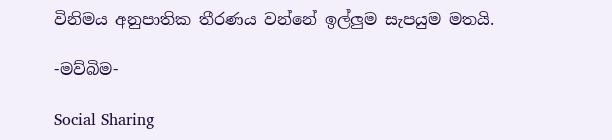විනිමය අනුපාතික තීරණය වන්නේ ඉල්ලුම සැපයුම මතයි.

-මව්බිම-

Social Sharing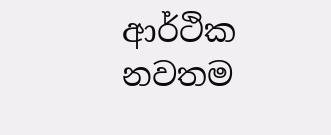ආර්ථික නවතම